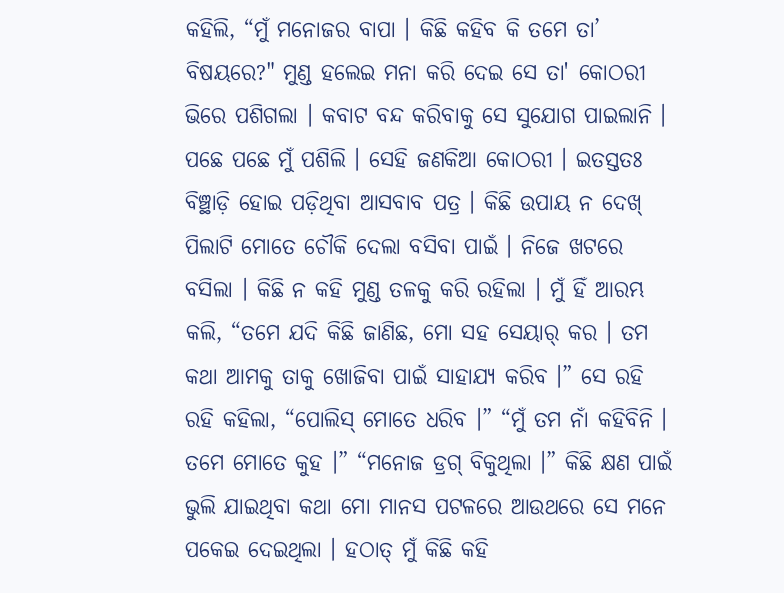କହିଲି, “ମୁଁ ମନୋଜର ବାପା । କିଛି କହିବ କି ତମେ ତା’ ବିଷୟରେ?" ମୁଣ୍ଡ ହଲେଇ ମନା କରି ଦେଇ ସେ ତା' କୋଠରୀ ଭିରେ ପଶିଗଲା । କବାଟ ବନ୍ଦ କରିବାକୁ ସେ ସୁଯୋଗ ପାଇଲାନି । ପଛେ ପଛେ ମୁଁ ପଶିଲି । ସେହି ଜଣକିଆ କୋଠରୀ । ଇତସ୍ତତଃ ବିଞ୍ଛାଡ଼ି ହୋଇ ପଡ଼ିଥିବା ଆସବାବ ପତ୍ର । କିଛି ଉପାୟ ନ ଦେଖ୍ ପିଲାଟି ମୋତେ ଚୌକି ଦେଲା ବସିବା ପାଇଁ । ନିଜେ ଖଟରେ ବସିଲା । କିଛି ନ କହି ମୁଣ୍ଡ ତଳକୁ କରି ରହିଲା । ମୁଁ ହିଁ ଆରମ୍ଭ କଲି, “ତମେ ଯଦି କିଛି ଜାଣିଛ, ମୋ ସହ ସେୟାର୍ କର । ତମ କଥା ଆମକୁ ତାକୁ ଖୋଜିବା ପାଇଁ ସାହାଯ୍ୟ କରିବ ।” ସେ ରହି ରହି କହିଲା, “ପୋଲିସ୍ ମୋତେ ଧରିବ ।” “ମୁଁ ତମ ନାଁ କହିବିନି । ତମେ ମୋତେ କୁହ ।” “ମନୋଜ ଡ୍ରଗ୍ ବିକୁଥିଲା ।” କିଛି କ୍ଷଣ ପାଇଁ ଭୁଲି ଯାଇଥିବା କଥା ମୋ ମାନସ ପଟଳରେ ଆଉଥରେ ସେ ମନେ ପକେଇ ଦେଇଥିଲା । ହଠାତ୍ ମୁଁ କିଛି କହି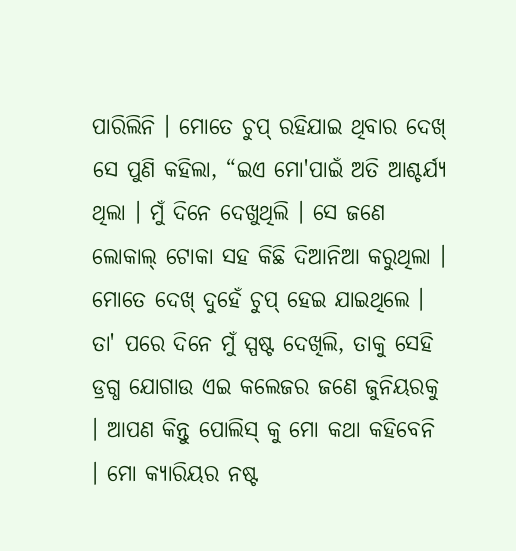ପାରିଲିନି । ମୋତେ ଚୁପ୍ ରହିଯାଇ ଥିବାର ଦେଖ୍ ସେ ପୁଣି କହିଲା, “ଇଏ ମୋ'ପାଇଁ ଅତି ଆଶ୍ଚର୍ଯ୍ୟ ଥିଲା । ମୁଁ ଦିନେ ଦେଖୁଥିଲି । ସେ ଜଣେ ଲୋକାଲ୍ ଟୋକା ସହ କିଛି ଦିଆନିଆ କରୁଥିଲା । ମୋତେ ଦେଖ୍ ଦୁହେଁ ଚୁପ୍ ହେଇ ଯାଇଥିଲେ । ତା' ପରେ ଦିନେ ମୁଁ ସ୍ପଷ୍ଟ ଦେଖିଲି, ତାକୁ ସେହି ଡ୍ରଗ୍ଧ ଯୋଗାଉ ଏଇ କଲେଜର ଜଣେ ଜୁନିୟରକୁ । ଆପଣ କିନ୍ତୁ ପୋଲିସ୍ କୁ ମୋ କଥା କହିବେନି । ମୋ କ୍ୟାରିୟର ନଷ୍ଟ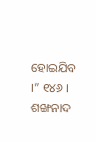ହୋଇଯିବ ।” ୧୪୬ । ଶଙ୍ଖନାଦ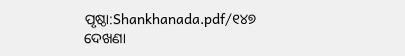ପୃଷ୍ଠା:Shankhanada.pdf/୧୪୭
ଦେଖଣା